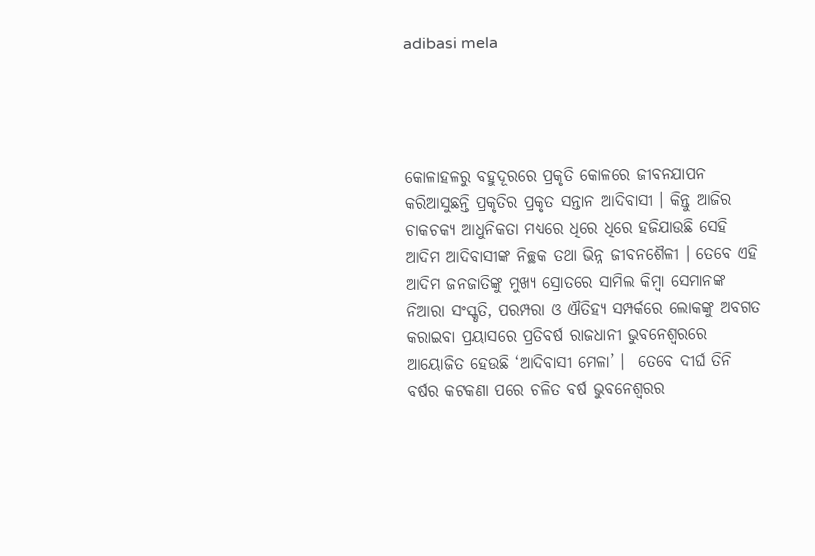adibasi mela




କୋଳାହଳରୁ ବହୁଦୂରରେ ପ୍ରକୃତି କୋଳରେ ଜୀବନଯାପନ କରିଆସୁଛନ୍ତି ପ୍ରକୃତିର ପ୍ରକୃତ ସନ୍ତାନ ଆଦିବାସୀ । କିନ୍ତୁ ଆଜିର ଚାକଚକ୍ୟ ଆଧୁନିକତା ମଧ୍ୟରେ ଧିରେ ଧିରେ ହଜିଯାଉଛି ସେହି ଆଦିମ ଆଦିବାସୀଙ୍କ ନିଚ୍ଛକ ତଥା ଭିନ୍ନ ଜୀବନଶୈଳୀ । ତେବେ ଏହି ଆଦିମ ଜନଜାତିଙ୍କୁ ମୁଖ୍ୟ ସ୍ରୋତରେ ସାମିଲ କିମ୍ବା ସେମାନଙ୍କ ନିଆରା ସଂସ୍କୃତି, ପରମ୍ପରା ଓ ଐତିହ୍ୟ ସମ୍ପର୍କରେ ଲୋକଙ୍କୁ ଅବଗତ କରାଇବା ପ୍ରୟାସରେ ପ୍ରତିବର୍ଷ ରାଜଧାନୀ ଭୁବନେଶ୍ବରରେ ଆୟୋଜିତ ହେଉଛି ‘ଆଦିବାସୀ ମେଳା’ ।  ତେବେ ଦୀର୍ଘ ତିନି ବର୍ଷର କଟକଣା ପରେ ଚଳିତ ବର୍ଷ ଭୁବନେଶ୍ବରର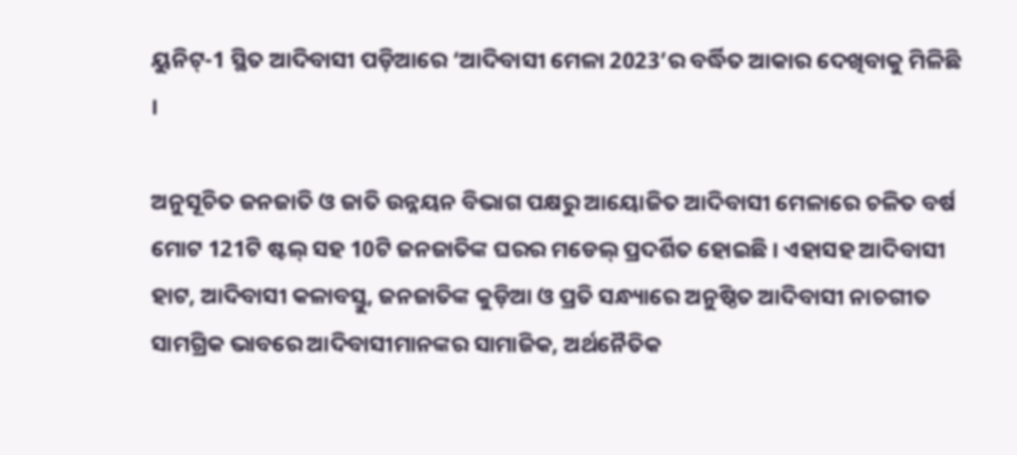ୟୁନିଟ୍-1 ସ୍ଥିତ ଆଦିବାସୀ ପଡ଼ିଆରେ ‘ଆଦିବାସୀ ମେଳା 2023’ର ବର୍ଦ୍ଧିତ ଆକାର ଦେଖିବାକୁ ମିଳିଛି ।

ଅନୁସୂଚିତ ଜନଜାତି ଓ ଜାତି ଉନ୍ନୟନ ବିଭାଗ ପକ୍ଷରୁ ଆୟୋଜିତ ଆଦିବାସୀ ମେଳାରେ ଚଳିତ ବର୍ଷ ମୋଟ 121ଟି ଷ୍ଟଲ୍ ସହ 10ଟି ଜନଜାତିଙ୍କ ଘରର ମଡେଲ୍ ପ୍ରଦର୍ଶିତ ହୋଇଛି । ଏହାସହ ଆଦିବାସୀ ହାଟ, ଆଦିବାସୀ କଳାବସ୍ତୁ, ଜନଜାତିଙ୍କ କୁଡ଼ିଆ ଓ ପ୍ରତି ସନ୍ଧ୍ୟାରେ ଅନୁଷ୍ଠିତ ଆଦିବାସୀ ନାଚଗୀତ ସାମଗ୍ରିକ ଭାବରେ ଆଦିବାସୀମାନଙ୍କର ସାମାଜିକ, ଅର୍ଥନୈତିକ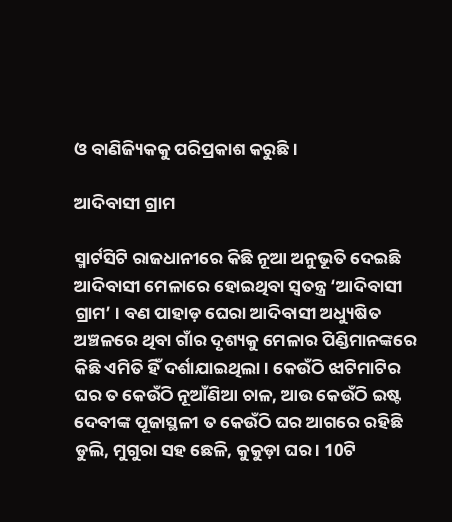ଓ ବାଣିଜ୍ୟିକକୁ ପରିପ୍ରକାଶ କରୁଛି।

ଆଦିବାସୀ ଗ୍ରାମ

ସ୍ମାର୍ଟସିଟି ରାଜଧାନୀରେ କିଛି ନୂଆ ଅନୁଭୂତି ଦେଇଛି ଆଦିବାସୀ ମେଳାରେ ହୋଇଥିବା ସ୍ବତନ୍ତ୍ର ‘ଆଦିବାସୀ ଗ୍ରାମ’ । ବଣ ପାହାଡ଼ ଘେରା ଆଦିବାସୀ ଅଧ୍ୟୁଷିତ ଅଞ୍ଚଳରେ ଥିବା ଗାଁର ଦୃଶ୍ୟକୁ ମେଳାର ପିଣ୍ଡିମାନଙ୍କରେ କିଛି ଏମିତି ହିଁ ଦର୍ଶାଯାଇଥିଲା । କେଉଁଠି ଝାଟିମାଟିର ଘର ତ କେଉଁଠି ନୂଆଁଣିଆ ଚାଳ, ଆଉ କେଉଁଠି ଇଷ୍ଟ ଦେବୀଙ୍କ ପୂଜାସ୍ଥଳୀ ତ କେଉଁଠି ଘର ଆଗରେ ରହିଛି ଡୁଲି, ମୁଗୁରା ସହ ଛେଳି, କୁକୁଡ଼ା ଘର । 10ଟି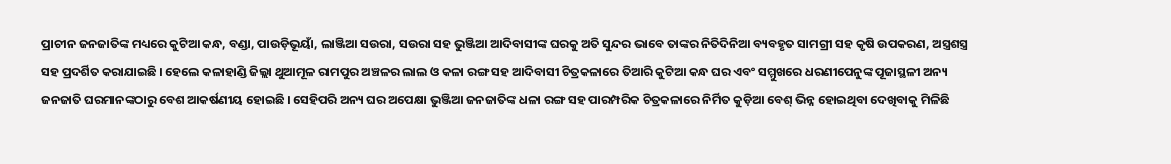ପ୍ରାଚୀନ ଜନଜାତିଙ୍କ ମଧ୍ୟରେ କୁଟିଆ କନ୍ଧ, ବଣ୍ଡା, ପାଉଡ଼ିଭୂୟାଁ, ଲାଞ୍ଜିଆ ସଉରା, ସଉରା ସହ ଭୁଞ୍ଜିଆ ଆଦିବାସୀଙ୍କ ଘରକୁ ଅତି ସୁନ୍ଦର ଭାବେ ତାଙ୍କର ନିତିଦିନିଆ ବ୍ୟବହୃତ ସାମଗ୍ରୀ ସହ କୃଷି ଉପକରଣ, ଅସ୍ତ୍ରଶସ୍ତ୍ର ସହ ପ୍ରଦର୍ଶିତ କରାଯାଇଛି । ହେଲେ କଳାହାଣ୍ଡି ଜିଲ୍ଲା ଥୁଆମୂଳ ରାମପୁର ଅଞ୍ଚଳର ଲାଲ ଓ କଳା ରଙ୍ଗ ସହ ଆଦିବାସୀ ଚିତ୍ରକଳାରେ ତିଆରି କୁଟିଆ କନ୍ଧ ଘର ଏବଂ ସମ୍ମୁଖରେ ଧରଣୀପେନୁଙ୍କ ପୂଜାସ୍ଥଳୀ ଅନ୍ୟ ଜନଜାତି ଘରମାନଙ୍କଠାରୁ ବେଶ ଆକର୍ଷଣୀୟ ହୋଇଛି । ସେହିପରି ଅନ୍ୟ ଘର ଅପେକ୍ଷା ଭୁଞ୍ଜିଆ ଜନଜାତିଙ୍କ ଧଳା ରଙ୍ଗ ସହ ପାରମ୍ପରିକ ଚିତ୍ରକଳାରେ ନିର୍ମିତ କୁଡ଼ିଆ ବେଶ୍ ଭିନ୍ନ ହୋଇଥିବା ଦେଖିବାକୁ ମିଳିଛି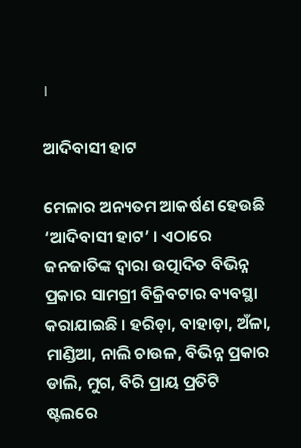।

ଆଦିବାସୀ ହାଟ

ମେଳାର ଅନ୍ୟତମ ଆକର୍ଷଣ ହେଉଛି ‘ଆଦିବାସୀ ହାଟ’ । ଏଠାରେ ଜନଜାତିଙ୍କ ଦ୍ବାରା ଉତ୍ପାଦିତ ବିଭିନ୍ନ ପ୍ରକାର ସାମଗ୍ରୀ ବିକ୍ରିବଟାର ବ୍ୟବସ୍ଥା କରାଯାଇଛି । ହରିଡ଼ା, ବାହାଡ଼ା, ଅଁଳା, ମାଣ୍ଡିଆ, ନାଲି ଚାଉଳ, ବିଭିନ୍ନ ପ୍ରକାର ଡାଲି, ମୁଗ, ବିରି ପ୍ରାୟ ପ୍ରତିଟି ଷ୍ଟଲରେ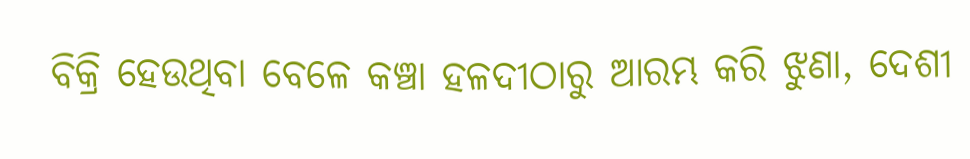ବିକ୍ରି ହେଉଥିବା ବେଳେ କଞ୍ଚା ହଳଦୀଠାରୁ ଆରମ୍ଭ କରି ଝୁଣା, ଦେଶୀ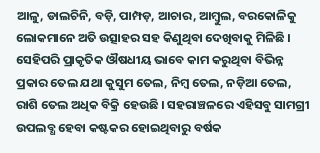ଆଳୁ, ଡାଲଚିନି, ବଡ଼ି, ପାମ୍ପଡ଼, ଆଚାର, ଆମ୍ବୁଲ, ବରକୋଳିକୁ ଲୋକମାନେ ଅତି ଉତ୍ସାହର ସହ କିଣୁଥିବା ଦେଖିବାକୁ ମିଳିଛି । ସେହିପରି ପ୍ରାକୃତିକ ଔଷଧୀୟ ଭାବେ କାମ କରୁଥିବା ବିଭିନ୍ନ ପ୍ରକାର ତେଲ ଯଥା କୁସୁମ ତେଲ, ନିମ୍ବ ତେଲ, ନଡ଼ିଆ ତେଲ, ରାଶି ତେଲ ଅଧିକ ବିକ୍ରି ହେଉଛି । ସହରାଞ୍ଚଳରେ ଏହିସବୁ ସାମଗ୍ରୀ ଉପଲବ୍ଧ ହେବା କଷ୍ଟକର ହୋଇଥିବାରୁ ବର୍ଷକ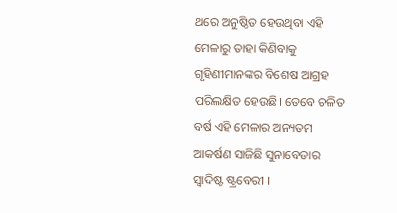ଥରେ ଅନୁଷ୍ଠିତ ହେଉଥିବା ଏହି ମେଳାରୁ ତାହା କିଣିବାକୁ ଗୃହିଣୀମାନଙ୍କର ବିଶେଷ ଆଗ୍ରହ ପରିଲକ୍ଷିତ ହେଉଛି। ତେବେ ଚଳିତ ବର୍ଷ ଏହି ମେଳାର ଅନ୍ୟତମ ଆକର୍ଷଣ ସାଜିଛି ସୁନାବେଡାର ସ୍ବାଦିଷ୍ଟ ଷ୍ଟ୍ରବେରୀ ।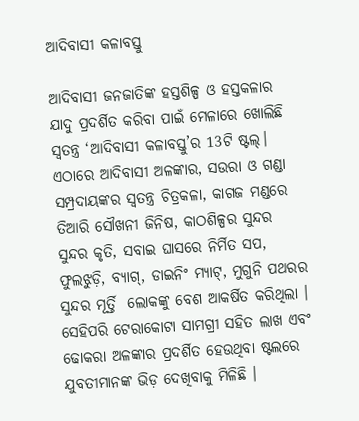ଆଦିବାସୀ କଳାବସ୍ତୁ

ଆଦିବାସୀ ଜନଜାତିଙ୍କ ହସ୍ତଶିଳ୍ପ ଓ ହସ୍ତକଳାର ଯାଦୁ ପ୍ରଦର୍ଶିତ କରିବା ପାଇଁ ମେଳାରେ ଖୋଲିଛି ସ୍ବତନ୍ତ୍ର ‘ଆଦିବାସୀ କଳାବସ୍ତୁ’ର 13ଟି ଷ୍ଟଲ୍। ଏଠାରେ ଆଦିବାସୀ ଅଳଙ୍କାର, ସଉରା ଓ ଗଣ୍ଡା ସମ୍ପ୍ରଦାୟଙ୍କର ସ୍ବତନ୍ତ୍ର ଚିତ୍ରକଳା, କାଗଜ ମଣ୍ଡରେ ତିଆରି ସୌଖନୀ ଜିନିଷ, କାଠଶିଳ୍ପର ସୁନ୍ଦର ସୁନ୍ଦର କୃତି, ସବାଇ ଘାସରେ ନିର୍ମିତ ସପ, ଫୁଲଝୁଡ଼ି, ବ୍ୟାଗ୍‌, ଡାଇନିଂ ମ୍ୟାଟ୍, ମୁଗୁନି ପଥରର ସୁନ୍ଦର ମୂର୍ତ୍ତି  ଲୋକଙ୍କୁ ବେଶ ଆକର୍ଷିତ କରିଥିଲା । ସେହିପରି ଟେରାକୋଟା ସାମଗ୍ରୀ ସହିତ ଲାଖ ଏବଂ ଢୋକରା ଅଳଙ୍କାର ପ୍ରଦର୍ଶିତ ହେଉଥିବା ଷ୍ଟଲରେ ଯୁବତୀମାନଙ୍କ ଭିଡ଼ ଦେଖିବାକୁ ମିଳିଛି ।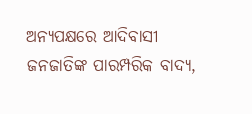ଅନ୍ୟପକ୍ଷରେ ଆଦିବାସୀ ଜନଜାତିଙ୍କ ପାରମ୍ପରିକ ବାଦ୍ୟ,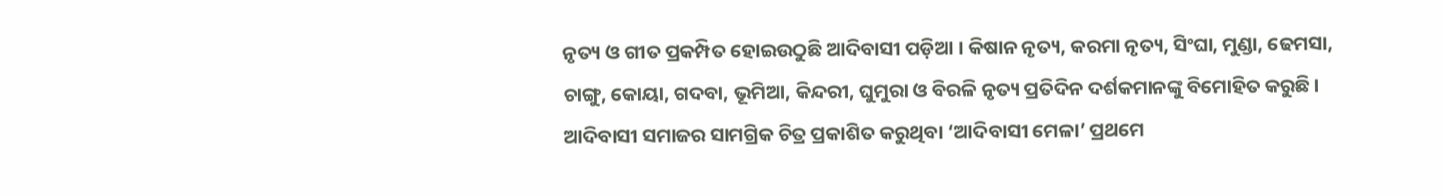ନୃତ୍ୟ ଓ ଗୀତ ପ୍ରକମ୍ପିତ ହୋଇଉଠୁଛି ଆଦିବାସୀ ପଡ଼ିଆ । କିଷାନ ନୃତ୍ୟ, କରମା ନୃତ୍ୟ, ସିଂଘା, ମୁଣ୍ଡା, ଢେମସା, ଚାଙ୍ଗୁ, କୋୟା, ଗଦବା, ଭୂମିଆ, କିନ୍ଦରୀ, ଘୁମୁରା ଓ ବିରଳି ନୃତ୍ୟ ପ୍ରତିଦିନ ଦର୍ଶକମାନଙ୍କୁ ବିମୋହିତ କରୁଛି । ଆଦିବାସୀ ସମାଜର ସାମଗ୍ରିକ ଚିତ୍ର ପ୍ରକାଶିତ କରୁଥିବା ‘ଆଦିବାସୀ ମେଳା’ ପ୍ରଥମେ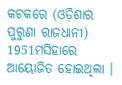କଟକରେ (ଓଡ଼ିଶାର ପୁରୁଣା ରାଜଧାନୀ) 1951ମସିହାରେ ଆୟୋଜିତ ହୋଇଥିଲା ।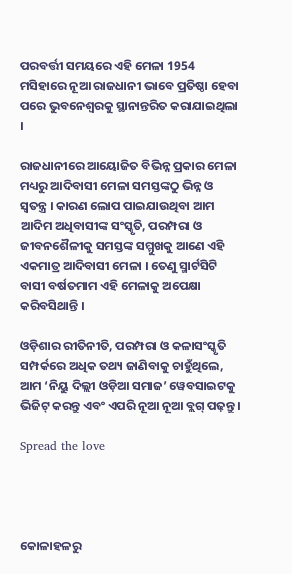ପରବର୍ତ୍ତୀ ସମୟରେ ଏହି ମେଳା 1954 ମସିହାରେ ନୂଆ ରାଜଧାନୀ ଭାବେ ପ୍ରତିଷ୍ଠା ହେବା ପରେ ଭୁବନେଶ୍ବରକୁ ସ୍ଥାନାନ୍ତରିତ କରାଯାଇଥିଲା ।

ରାଜଧାନୀରେ ଆୟୋଜିତ ବିଭିନ୍ନ ପ୍ରକାର ମେଳା ମଧ୍ୟରୁ ଆଦିବାସୀ ମେଳା ସମସ୍ତଙ୍କଠୁ ଭିନ୍ନ ଓ ସ୍ବତନ୍ତ୍ର । କାରଣ ଲୋପ ପାଇଯାଉଥିବା ଆମ ଆଦିମ ଅଧିବାସୀଙ୍କ ସଂସ୍କୃତି, ପରମ୍ପରା ଓ ଜୀବନଶୈଳୀକୁ ସମସ୍ତଙ୍କ ସମ୍ମୁଖକୁ ଆଣେ ଏହି ଏକମାତ୍ର ଆଦିବାସୀ ମେଳା । ତେଣୁ ସ୍ମାର୍ଟସିଟି ବାସୀ ବର୍ଷତମାମ ଏହି ମେଳାକୁ ଅପେକ୍ଷା କରିବସିଥାନ୍ତି ।

ଓଡ଼ିଶାର ରୀତିନୀତି, ପରମ୍ପରା ଓ କଳାସଂସ୍କୃତି ସମ୍ପର୍କରେ ଅଧିକ ତଥ୍ୟ ଜାଣିବାକୁ ଚାହୁଁଥିଲେ, ଆମ ‘ନିୟୁ ଦିଲ୍ଲୀ ଓଡ଼ିଆ ସମାଜ’ ୱେବସାଇଟକୁ ଭିଜିଟ୍ କରନ୍ତୁ ଏବଂ ଏପରି ନୂଆ ନୂଆ ବ୍ଲଗ୍ ପଢ଼ନ୍ତୁ ।

Spread the love




କୋଳାହଳରୁ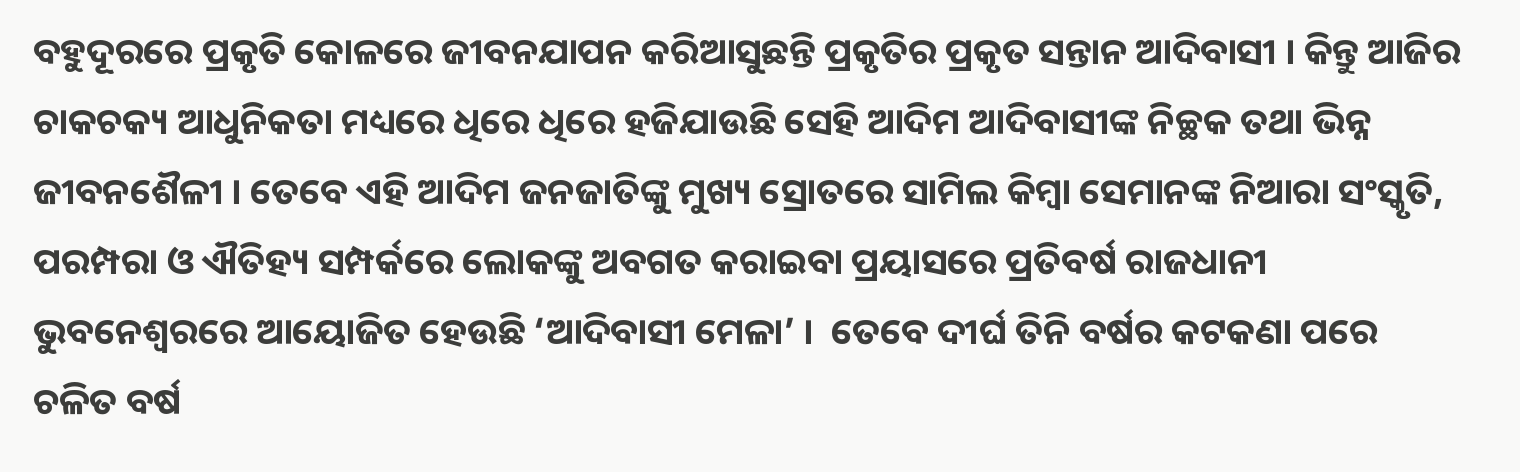ବହୁଦୂରରେ ପ୍ରକୃତି କୋଳରେ ଜୀବନଯାପନ କରିଆସୁଛନ୍ତି ପ୍ରକୃତିର ପ୍ରକୃତ ସନ୍ତାନ ଆଦିବାସୀ । କିନ୍ତୁ ଆଜିର ଚାକଚକ୍ୟ ଆଧୁନିକତା ମଧ୍ୟରେ ଧିରେ ଧିରେ ହଜିଯାଉଛି ସେହି ଆଦିମ ଆଦିବାସୀଙ୍କ ନିଚ୍ଛକ ତଥା ଭିନ୍ନ ଜୀବନଶୈଳୀ । ତେବେ ଏହି ଆଦିମ ଜନଜାତିଙ୍କୁ ମୁଖ୍ୟ ସ୍ରୋତରେ ସାମିଲ କିମ୍ବା ସେମାନଙ୍କ ନିଆରା ସଂସ୍କୃତି, ପରମ୍ପରା ଓ ଐତିହ୍ୟ ସମ୍ପର୍କରେ ଲୋକଙ୍କୁ ଅବଗତ କରାଇବା ପ୍ରୟାସରେ ପ୍ରତିବର୍ଷ ରାଜଧାନୀ ଭୁବନେଶ୍ବରରେ ଆୟୋଜିତ ହେଉଛି ‘ଆଦିବାସୀ ମେଳା’ ।  ତେବେ ଦୀର୍ଘ ତିନି ବର୍ଷର କଟକଣା ପରେ ଚଳିତ ବର୍ଷ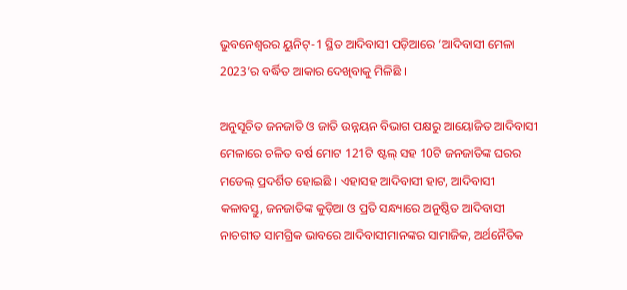ଭୁବନେଶ୍ବରର ୟୁନିଟ୍-1 ସ୍ଥିତ ଆଦିବାସୀ ପଡ଼ିଆରେ ‘ଆଦିବାସୀ ମେଳା 2023’ର ବର୍ଦ୍ଧିତ ଆକାର ଦେଖିବାକୁ ମିଳିଛି ।

ଅନୁସୂଚିତ ଜନଜାତି ଓ ଜାତି ଉନ୍ନୟନ ବିଭାଗ ପକ୍ଷରୁ ଆୟୋଜିତ ଆଦିବାସୀ ମେଳାରେ ଚଳିତ ବର୍ଷ ମୋଟ 121ଟି ଷ୍ଟଲ୍ ସହ 10ଟି ଜନଜାତିଙ୍କ ଘରର ମଡେଲ୍ ପ୍ରଦର୍ଶିତ ହୋଇଛି । ଏହାସହ ଆଦିବାସୀ ହାଟ, ଆଦିବାସୀ କଳାବସ୍ତୁ, ଜନଜାତିଙ୍କ କୁଡ଼ିଆ ଓ ପ୍ରତି ସନ୍ଧ୍ୟାରେ ଅନୁଷ୍ଠିତ ଆଦିବାସୀ ନାଚଗୀତ ସାମଗ୍ରିକ ଭାବରେ ଆଦିବାସୀମାନଙ୍କର ସାମାଜିକ, ଅର୍ଥନୈତିକ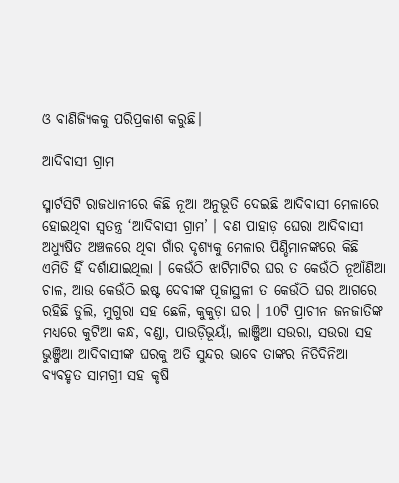ଓ ବାଣିଜ୍ୟିକକୁ ପରିପ୍ରକାଶ କରୁଛି।

ଆଦିବାସୀ ଗ୍ରାମ

ସ୍ମାର୍ଟସିଟି ରାଜଧାନୀରେ କିଛି ନୂଆ ଅନୁଭୂତି ଦେଇଛି ଆଦିବାସୀ ମେଳାରେ ହୋଇଥିବା ସ୍ବତନ୍ତ୍ର ‘ଆଦିବାସୀ ଗ୍ରାମ’ । ବଣ ପାହାଡ଼ ଘେରା ଆଦିବାସୀ ଅଧ୍ୟୁଷିତ ଅଞ୍ଚଳରେ ଥିବା ଗାଁର ଦୃଶ୍ୟକୁ ମେଳାର ପିଣ୍ଡିମାନଙ୍କରେ କିଛି ଏମିତି ହିଁ ଦର୍ଶାଯାଇଥିଲା । କେଉଁଠି ଝାଟିମାଟିର ଘର ତ କେଉଁଠି ନୂଆଁଣିଆ ଚାଳ, ଆଉ କେଉଁଠି ଇଷ୍ଟ ଦେବୀଙ୍କ ପୂଜାସ୍ଥଳୀ ତ କେଉଁଠି ଘର ଆଗରେ ରହିଛି ଡୁଲି, ମୁଗୁରା ସହ ଛେଳି, କୁକୁଡ଼ା ଘର । 10ଟି ପ୍ରାଚୀନ ଜନଜାତିଙ୍କ ମଧ୍ୟରେ କୁଟିଆ କନ୍ଧ, ବଣ୍ଡା, ପାଉଡ଼ିଭୂୟାଁ, ଲାଞ୍ଜିଆ ସଉରା, ସଉରା ସହ ଭୁଞ୍ଜିଆ ଆଦିବାସୀଙ୍କ ଘରକୁ ଅତି ସୁନ୍ଦର ଭାବେ ତାଙ୍କର ନିତିଦିନିଆ ବ୍ୟବହୃତ ସାମଗ୍ରୀ ସହ କୃଷି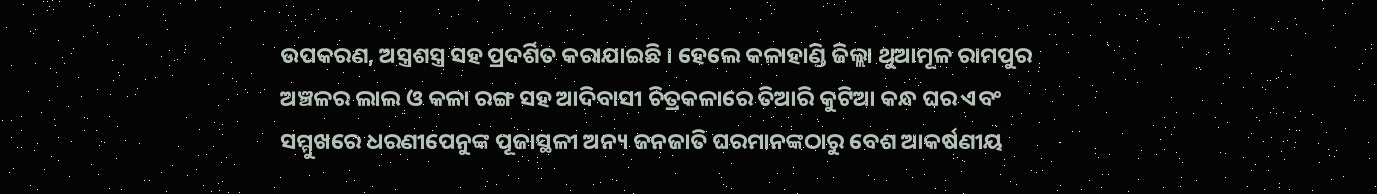ଉପକରଣ, ଅସ୍ତ୍ରଶସ୍ତ୍ର ସହ ପ୍ରଦର୍ଶିତ କରାଯାଇଛି । ହେଲେ କଳାହାଣ୍ଡି ଜିଲ୍ଲା ଥୁଆମୂଳ ରାମପୁର ଅଞ୍ଚଳର ଲାଲ ଓ କଳା ରଙ୍ଗ ସହ ଆଦିବାସୀ ଚିତ୍ରକଳାରେ ତିଆରି କୁଟିଆ କନ୍ଧ ଘର ଏବଂ ସମ୍ମୁଖରେ ଧରଣୀପେନୁଙ୍କ ପୂଜାସ୍ଥଳୀ ଅନ୍ୟ ଜନଜାତି ଘରମାନଙ୍କଠାରୁ ବେଶ ଆକର୍ଷଣୀୟ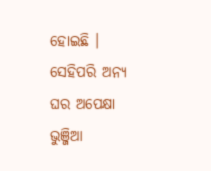ହୋଇଛି । ସେହିପରି ଅନ୍ୟ ଘର ଅପେକ୍ଷା ଭୁଞ୍ଜିଆ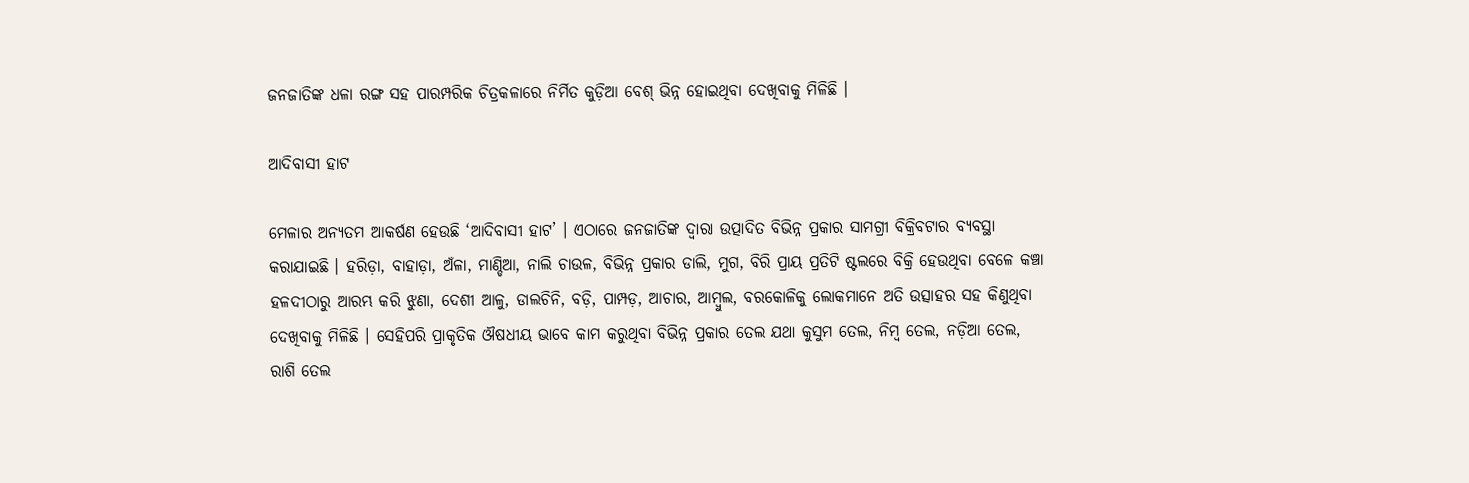ଜନଜାତିଙ୍କ ଧଳା ରଙ୍ଗ ସହ ପାରମ୍ପରିକ ଚିତ୍ରକଳାରେ ନିର୍ମିତ କୁଡ଼ିଆ ବେଶ୍ ଭିନ୍ନ ହୋଇଥିବା ଦେଖିବାକୁ ମିଳିଛି ।

ଆଦିବାସୀ ହାଟ

ମେଳାର ଅନ୍ୟତମ ଆକର୍ଷଣ ହେଉଛି ‘ଆଦିବାସୀ ହାଟ’ । ଏଠାରେ ଜନଜାତିଙ୍କ ଦ୍ବାରା ଉତ୍ପାଦିତ ବିଭିନ୍ନ ପ୍ରକାର ସାମଗ୍ରୀ ବିକ୍ରିବଟାର ବ୍ୟବସ୍ଥା କରାଯାଇଛି । ହରିଡ଼ା, ବାହାଡ଼ା, ଅଁଳା, ମାଣ୍ଡିଆ, ନାଲି ଚାଉଳ, ବିଭିନ୍ନ ପ୍ରକାର ଡାଲି, ମୁଗ, ବିରି ପ୍ରାୟ ପ୍ରତିଟି ଷ୍ଟଲରେ ବିକ୍ରି ହେଉଥିବା ବେଳେ କଞ୍ଚା ହଳଦୀଠାରୁ ଆରମ୍ଭ କରି ଝୁଣା, ଦେଶୀ ଆଳୁ, ଡାଲଚିନି, ବଡ଼ି, ପାମ୍ପଡ଼, ଆଚାର, ଆମ୍ବୁଲ, ବରକୋଳିକୁ ଲୋକମାନେ ଅତି ଉତ୍ସାହର ସହ କିଣୁଥିବା ଦେଖିବାକୁ ମିଳିଛି । ସେହିପରି ପ୍ରାକୃତିକ ଔଷଧୀୟ ଭାବେ କାମ କରୁଥିବା ବିଭିନ୍ନ ପ୍ରକାର ତେଲ ଯଥା କୁସୁମ ତେଲ, ନିମ୍ବ ତେଲ, ନଡ଼ିଆ ତେଲ, ରାଶି ତେଲ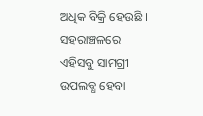ଅଧିକ ବିକ୍ରି ହେଉଛି । ସହରାଞ୍ଚଳରେ ଏହିସବୁ ସାମଗ୍ରୀ ଉପଲବ୍ଧ ହେବା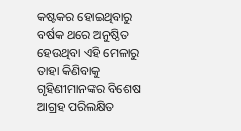କଷ୍ଟକର ହୋଇଥିବାରୁ ବର୍ଷକ ଥରେ ଅନୁଷ୍ଠିତ ହେଉଥିବା ଏହି ମେଳାରୁ ତାହା କିଣିବାକୁ ଗୃହିଣୀମାନଙ୍କର ବିଶେଷ ଆଗ୍ରହ ପରିଲକ୍ଷିତ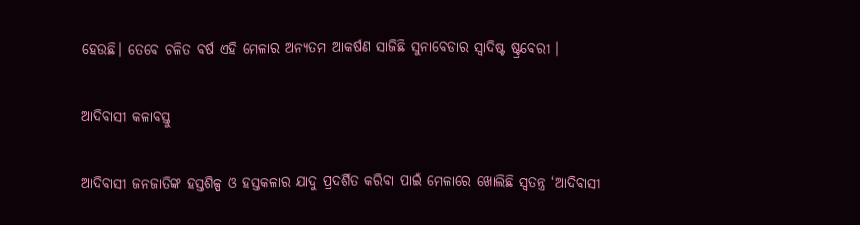ହେଉଛି। ତେବେ ଚଳିତ ବର୍ଷ ଏହି ମେଳାର ଅନ୍ୟତମ ଆକର୍ଷଣ ସାଜିଛି ସୁନାବେଡାର ସ୍ବାଦିଷ୍ଟ ଷ୍ଟ୍ରବେରୀ ।

ଆଦିବାସୀ କଳାବସ୍ତୁ

ଆଦିବାସୀ ଜନଜାତିଙ୍କ ହସ୍ତଶିଳ୍ପ ଓ ହସ୍ତକଳାର ଯାଦୁ ପ୍ରଦର୍ଶିତ କରିବା ପାଇଁ ମେଳାରେ ଖୋଲିଛି ସ୍ବତନ୍ତ୍ର ‘ଆଦିବାସୀ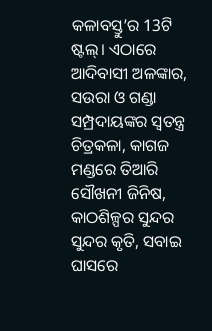କଳାବସ୍ତୁ’ର 13ଟି ଷ୍ଟଲ୍। ଏଠାରେ ଆଦିବାସୀ ଅଳଙ୍କାର, ସଉରା ଓ ଗଣ୍ଡା ସମ୍ପ୍ରଦାୟଙ୍କର ସ୍ବତନ୍ତ୍ର ଚିତ୍ରକଳା, କାଗଜ ମଣ୍ଡରେ ତିଆରି ସୌଖନୀ ଜିନିଷ, କାଠଶିଳ୍ପର ସୁନ୍ଦର ସୁନ୍ଦର କୃତି, ସବାଇ ଘାସରେ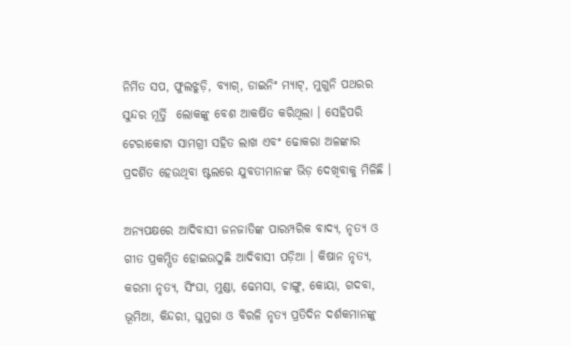ନିର୍ମିତ ସପ, ଫୁଲଝୁଡ଼ି, ବ୍ୟାଗ୍‌, ଡାଇନିଂ ମ୍ୟାଟ୍, ମୁଗୁନି ପଥରର ସୁନ୍ଦର ମୂର୍ତ୍ତି  ଲୋକଙ୍କୁ ବେଶ ଆକର୍ଷିତ କରିଥିଲା । ସେହିପରି ଟେରାକୋଟା ସାମଗ୍ରୀ ସହିତ ଲାଖ ଏବଂ ଢୋକରା ଅଳଙ୍କାର ପ୍ରଦର୍ଶିତ ହେଉଥିବା ଷ୍ଟଲରେ ଯୁବତୀମାନଙ୍କ ଭିଡ଼ ଦେଖିବାକୁ ମିଳିଛି ।

ଅନ୍ୟପକ୍ଷରେ ଆଦିବାସୀ ଜନଜାତିଙ୍କ ପାରମ୍ପରିକ ବାଦ୍ୟ, ନୃତ୍ୟ ଓ ଗୀତ ପ୍ରକମ୍ପିତ ହୋଇଉଠୁଛି ଆଦିବାସୀ ପଡ଼ିଆ । କିଷାନ ନୃତ୍ୟ, କରମା ନୃତ୍ୟ, ସିଂଘା, ମୁଣ୍ଡା, ଢେମସା, ଚାଙ୍ଗୁ, କୋୟା, ଗଦବା, ଭୂମିଆ, କିନ୍ଦରୀ, ଘୁମୁରା ଓ ବିରଳି ନୃତ୍ୟ ପ୍ରତିଦିନ ଦର୍ଶକମାନଙ୍କୁ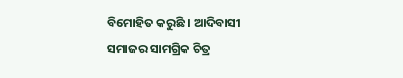ବିମୋହିତ କରୁଛି । ଆଦିବାସୀ ସମାଜର ସାମଗ୍ରିକ ଚିତ୍ର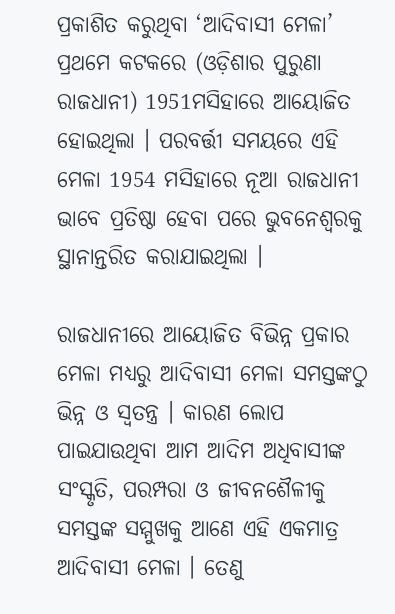ପ୍ରକାଶିତ କରୁଥିବା ‘ଆଦିବାସୀ ମେଳା’ ପ୍ରଥମେ କଟକରେ (ଓଡ଼ିଶାର ପୁରୁଣା ରାଜଧାନୀ) 1951ମସିହାରେ ଆୟୋଜିତ ହୋଇଥିଲା । ପରବର୍ତ୍ତୀ ସମୟରେ ଏହି ମେଳା 1954 ମସିହାରେ ନୂଆ ରାଜଧାନୀ ଭାବେ ପ୍ରତିଷ୍ଠା ହେବା ପରେ ଭୁବନେଶ୍ବରକୁ ସ୍ଥାନାନ୍ତରିତ କରାଯାଇଥିଲା ।

ରାଜଧାନୀରେ ଆୟୋଜିତ ବିଭିନ୍ନ ପ୍ରକାର ମେଳା ମଧ୍ୟରୁ ଆଦିବାସୀ ମେଳା ସମସ୍ତଙ୍କଠୁ ଭିନ୍ନ ଓ ସ୍ବତନ୍ତ୍ର । କାରଣ ଲୋପ ପାଇଯାଉଥିବା ଆମ ଆଦିମ ଅଧିବାସୀଙ୍କ ସଂସ୍କୃତି, ପରମ୍ପରା ଓ ଜୀବନଶୈଳୀକୁ ସମସ୍ତଙ୍କ ସମ୍ମୁଖକୁ ଆଣେ ଏହି ଏକମାତ୍ର ଆଦିବାସୀ ମେଳା । ତେଣୁ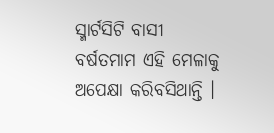ସ୍ମାର୍ଟସିଟି ବାସୀ ବର୍ଷତମାମ ଏହି ମେଳାକୁ ଅପେକ୍ଷା କରିବସିଥାନ୍ତି ।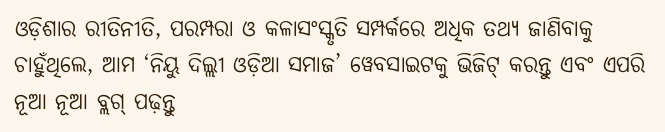ଓଡ଼ିଶାର ରୀତିନୀତି, ପରମ୍ପରା ଓ କଳାସଂସ୍କୃତି ସମ୍ପର୍କରେ ଅଧିକ ତଥ୍ୟ ଜାଣିବାକୁ ଚାହୁଁଥିଲେ, ଆମ ‘ନିୟୁ ଦିଲ୍ଲୀ ଓଡ଼ିଆ ସମାଜ’ ୱେବସାଇଟକୁ ଭିଜିଟ୍ କରନ୍ତୁ ଏବଂ ଏପରି ନୂଆ ନୂଆ ବ୍ଲଗ୍ ପଢ଼ନ୍ତୁ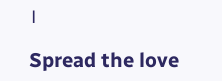।

Spread the love